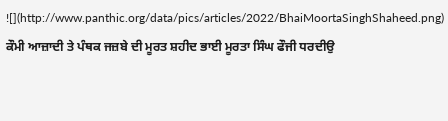![](http://www.panthic.org/data/pics/articles/2022/BhaiMoortaSinghShaheed.png)
ਕੌਮੀ ਆਜ਼ਾਦੀ ਤੇ ਪੰਥਕ ਜਜ਼ਬੇ ਦੀ ਮੂਰਤ ਸ਼ਹੀਦ ਭਾਈ ਮੂਰਤਾ ਸਿੰਘ ਫੌਜੀ ਧਰਦੀਉ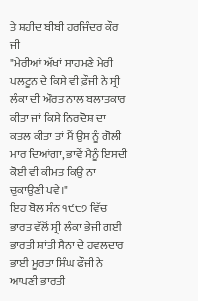ਤੇ ਸ਼ਹੀਦ ਬੀਬੀ ਹਰਜਿੰਦਰ ਕੌਰ ਜੀ
"ਮੇਰੀਆਂ ਅੱਖਾਂ ਸਾਹਮਣੇ ਮੇਰੀ ਪਲਟੂਨ ਦੇ ਕਿਸੇ ਵੀ ਫ਼ੌਜੀ ਨੇ ਸ੍ਰੀ ਲੰਕਾ ਦੀ ਔਰਤ ਨਾਲ ਬਲਾਤਕਾਰ ਕੀਤਾ ਜਾਂ ਕਿਸੇ ਨਿਰਦੋਸ਼ ਦਾ ਕਤਲ ਕੀਤਾ ਤਾਂ ਮੈਂ ਉਸ ਨੂੰ ਗੋਲੀ ਮਾਰ ਦਿਆਂਗਾ, ਭਾਵੇਂ ਮੈਨੂੰ ਇਸਦੀ ਕੋਈ ਵੀ ਕੀਮਤ ਕਿਉ ਨਾ ਚੁਕਾਉਣੀ ਪਵੇ।"
ਇਹ ਬੋਲ ਸੰਨ ੧੯੮੭ ਵਿੱਚ ਭਾਰਤ ਵੱਲੋਂ ਸ੍ਰੀ ਲੰਕਾ ਭੇਜੀ ਗਈ ਭਾਰਤੀ ਸ਼ਾਂਤੀ ਸੈਨਾ ਦੇ ਹਵਲਦਾਰ ਭਾਈ ਮੂਰਤਾ ਸਿੰਘ ਫੌਜੀ ਨੇ ਆਪਣੀ ਭਾਰਤੀ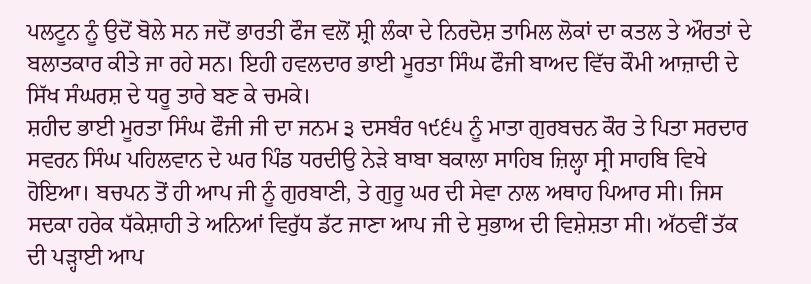ਪਲਟੂਨ ਨੂੰ ਉਦੋਂ ਬੋਲੇ ਸਨ ਜਦੋਂ ਭਾਰਤੀ ਫੌਜ ਵਲੋਂ ਸ਼੍ਰੀ ਲੰਕਾ ਦੇ ਨਿਰਦੋਸ਼ ਤਾਮਿਲ ਲੋਕਾਂ ਦਾ ਕਤਲ ਤੇ ਔਰਤਾਂ ਦੇ ਬਲਾਤਕਾਰ ਕੀਤੇ ਜਾ ਰਹੇ ਸਨ। ਇਹੀ ਹਵਲਦਾਰ ਭਾਈ ਮੂਰਤਾ ਸਿੰਘ ਫੌਜੀ ਬਾਅਦ ਵਿੱਚ ਕੌਮੀ ਆਜ਼ਾਦੀ ਦੇ ਸਿੱਖ ਸੰਘਰਸ਼ ਦੇ ਧਰੂ ਤਾਰੇ ਬਣ ਕੇ ਚਮਕੇ।
ਸ਼ਹੀਦ ਭਾਈ ਮੂਰਤਾ ਸਿੰਘ ਫੌਜੀ ਜੀ ਦਾ ਜਨਮ ੩ ਦਸਬੰਰ ੧੯੬੫ ਨੂੰ ਮਾਤਾ ਗੁਰਬਚਨ ਕੌਰ ਤੇ ਪਿਤਾ ਸਰਦਾਰ ਸਵਰਨ ਸਿੰਘ ਪਹਿਲਵਾਨ ਦੇ ਘਰ ਪਿੰਡ ਧਰਦੀਉ ਨੇੜੇ ਬਾਬਾ ਬਕਾਲਾ ਸਾਹਿਬ ਜ਼ਿਲ੍ਹਾ ਸ੍ਰੀ ਸਾਹਬਿ ਵਿਖੇ ਹੋਇਆ। ਬਚਪਨ ਤੋਂ ਹੀ ਆਪ ਜੀ ਨੂੰ ਗੁਰਬਾਣੀ, ਤੇ ਗੁਰੂ ਘਰ ਦੀ ਸੇਵਾ ਨਾਲ ਅਥਾਹ ਪਿਆਰ ਸੀ। ਜਿਸ ਸਦਕਾ ਹਰੇਕ ਧੱਕੇਸ਼ਾਹੀ ਤੇ ਅਨਿਆਂ ਵਿਰੁੱਧ ਡੱਟ ਜਾਣਾ ਆਪ ਜੀ ਦੇ ਸੁਭਾਅ ਦੀ ਵਿਸ਼ੇਸ਼ਤਾ ਸੀ। ਅੱਠਵੀਂ ਤੱਕ ਦੀ ਪੜ੍ਹਾਈ ਆਪ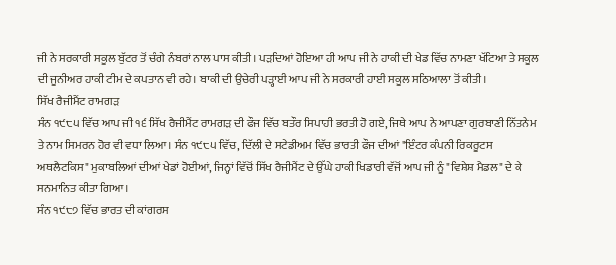ਜੀ ਨੇ ਸਰਕਾਰੀ ਸਕੂਲ ਬੁੱਟਰ ਤੋਂ ਚੰਗੇ ਨੰਬਰਾਂ ਨਾਲ ਪਾਸ ਕੀਤੀ। ਪੜਦਿਆਂ ਹੋਇਆ ਹੀ ਆਪ ਜੀ ਨੇ ਹਾਕੀ ਦੀ ਖੇਡ ਵਿੱਚ ਨਾਮਣਾ ਖੱਟਿਆ ਤੇ ਸਕੂਲ ਦੀ ਜੂਨੀਅਰ ਹਾਕੀ ਟੀਮ ਦੇ ਕਪਤਾਨ ਵੀ ਰਹੇ। ਬਾਕੀ ਦੀ ਉਚੇਰੀ ਪੜ੍ਹਾਈ ਆਪ ਜੀ ਨੇ ਸਰਕਾਰੀ ਹਾਈ ਸਕੂਲ ਸਠਿਆਲਾ ਤੋਂ ਕੀਤੀ।
ਸਿੱਖ ਰੈਜੀਮੈਂਟ ਰਾਮਗੜ
ਸੰਨ ੧੯੮੫ ਵਿੱਚ ਆਪ ਜੀ ੧੬ ਸਿੱਖ ਰੈਜੀਮੈਂਟ ਰਾਮਗੜ ਦੀ ਫੌਜ ਵਿੱਚ ਬਤੌਰ ਸਿਪਾਹੀ ਭਰਤੀ ਹੋ ਗਏ, ਜਿਥੇ ਆਪ ਨੇ ਆਪਣਾ ਗੁਰਬਾਣੀ ਨਿੱਤਨੇਮ ਤੇ ਨਾਮ ਸਿਮਰਨ ਹੋਰ ਵੀ ਵਧਾ ਲਿਆ। ਸੰਨ ੧੯੮੫ ਵਿੱਚ, ਦਿੱਲੀ ਦੇ ਸਟੇਡੀਅਮ ਵਿੱਚ ਭਾਰਤੀ ਫੌਜ ਦੀਆਂ "ਇੰਟਰ ਕੰਪਨੀ ਰਿਕਰੂਟਸ ਅਥਲੈਟਕਿਸ" ਮੁਕਾਬਲਿਆਂ ਦੀਆਂ ਖੇਡਾਂ ਹੋਈਆਂ, ਜਿਨ੍ਹਾਂ ਵਿੱਚੋਂ ਸਿੱਖ ਰੈਜੀਮੈਂਟ ਦੇ ਉੱਘੇ ਹਾਕੀ ਖਿਡਾਰੀ ਵੱਜੋਂ ਆਪ ਜੀ ਨੂੰ "ਵਿਸ਼ੇਸ਼ ਮੈਡਲ" ਦੇ ਕੇ ਸਨਮਾਨਿਤ ਕੀਤਾ ਗਿਆ।
ਸੰਨ ੧੯੮੭ ਵਿੱਚ ਭਾਰਤ ਦੀ ਕਾਂਗਰਸ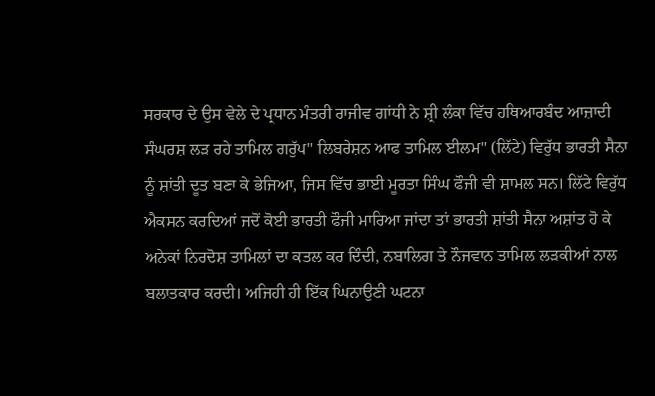ਸਰਕਾਰ ਦੇ ਉਸ ਵੇਲੇ ਦੇ ਪ੍ਰਧਾਨ ਮੰਤਰੀ ਰਾਜੀਵ ਗਾਂਧੀ ਨੇ ਸ਼੍ਰੀ ਲੰਕਾ ਵਿੱਚ ਹਥਿਆਰਬੰਦ ਆਜ਼ਾਦੀ ਸੰਘਰਸ਼ ਲੜ ਰਹੇ ਤਾਮਿਲ ਗਰੁੱਪ" ਲਿਬਰੇਸ਼ਨ ਆਫ ਤਾਮਿਲ ਈਲਮ" (ਲਿੱਟੇ) ਵਿਰੁੱਧ ਭਾਰਤੀ ਸੈਨਾ ਨੂੰ ਸ਼ਾਂਤੀ ਦੂਤ ਬਣਾ ਕੇ ਭੇਜਿਆ, ਜਿਸ ਵਿੱਚ ਭਾਈ ਮੂਰਤਾ ਸਿੰਘ ਫੌਜੀ ਵੀ ਸ਼ਾਮਲ ਸਨ। ਲਿੱਟੇ ਵਿਰੁੱਧ ਐਕਸਨ ਕਰਦਿਆਂ ਜਦੋਂ ਕੋਈ ਭਾਰਤੀ ਫੌਜੀ ਮਾਰਿਆ ਜਾਂਦਾ ਤਾਂ ਭਾਰਤੀ ਸ਼ਾਂਤੀ ਸੈਨਾ ਅਸ਼ਾਂਤ ਹੋ ਕੇ ਅਨੇਕਾਂ ਨਿਰਦੋਸ਼ ਤਾਮਿਲਾਂ ਦਾ ਕਤਲ ਕਰ ਦਿੰਦੀ, ਨਬਾਲਿਗ ਤੇ ਨੌਜਵਾਨ ਤਾਮਿਲ ਲੜਕੀਆਂ ਨਾਲ ਬਲਾਤਕਾਰ ਕਰਦੀ। ਅਜਿਹੀ ਹੀ ਇੱਕ ਘਿਨਾਉਣੀ ਘਟਨਾ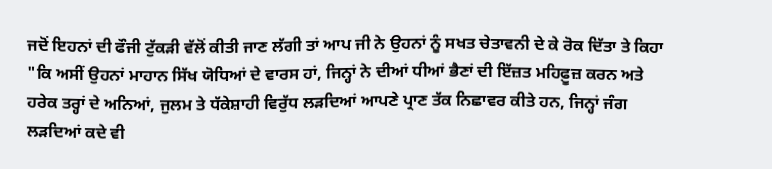ਜਦੋਂ ਇਹਨਾਂ ਦੀ ਫੌਜੀ ਟੁੱਕੜੀ ਵੱਲੋਂ ਕੀਤੀ ਜਾਣ ਲੱਗੀ ਤਾਂ ਆਪ ਜੀ ਨੇ ਉਹਨਾਂ ਨੂੰ ਸਖਤ ਚੇਤਾਵਨੀ ਦੇ ਕੇ ਰੋਕ ਦਿੱਤਾ ਤੇ ਕਿਹਾ "ਕਿ ਅਸੀਂ ਉਹਨਾਂ ਮਾਹਾਨ ਸਿੱਖ ਯੋਧਿਆਂ ਦੇ ਵਾਰਸ ਹਾਂ, ਜਿਨ੍ਹਾਂ ਨੇ ਦੀਆਂ ਧੀਆਂ ਭੈਣਾਂ ਦੀ ਇੱਜ਼ਤ ਮਹਿਫ਼ੂਜ਼ ਕਰਨ ਅਤੇ ਹਰੇਕ ਤਰ੍ਹਾਂ ਦੇ ਅਨਿਆਂ, ਜੁਲਮ ਤੇ ਧੱਕੇਸ਼ਾਹੀ ਵਿਰੁੱਧ ਲੜਦਿਆਂ ਆਪਣੇ ਪ੍ਰਾਣ ਤੱਕ ਨਿਛਾਵਰ ਕੀਤੇ ਹਨ, ਜਿਨ੍ਹਾਂ ਜੰਗ ਲੜਦਿਆਂ ਕਦੇ ਵੀ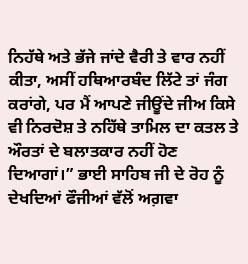ਨਿਹੱਥੇ ਅਤੇ ਭੱਜੇ ਜਾਂਦੇ ਵੈਰੀ ਤੇ ਵਾਰ ਨਹੀਂ ਕੀਤਾ, ਅਸੀਂ ਹਥਿਆਰਬੰਦ ਲਿੱਟੇ ਤਾਂ ਜੰਗ ਕਰਾਂਗੇ, ਪਰ ਮੈਂ ਆਪਣੇ ਜੀਊਂਦੇ ਜੀਅ ਕਿਸੇ ਵੀ ਨਿਰਦੋਸ਼ ਤੇ ਨਹਿੱਥੇ ਤਾਮਿਲ ਦਾ ਕਤਲ ਤੇ ਔਰਤਾਂ ਦੇ ਬਲਾਤਕਾਰ ਨਹੀਂ ਹੋਣ ਦਿਆਗਾਂ।” ਭਾਈ ਸਾਹਿਬ ਜੀ ਦੇ ਰੋਹ ਨੂੰ ਦੇਖਦਿਆਂ ਫੌਜੀਆਂ ਵੱਲੋਂ ਅਗ਼ਵਾ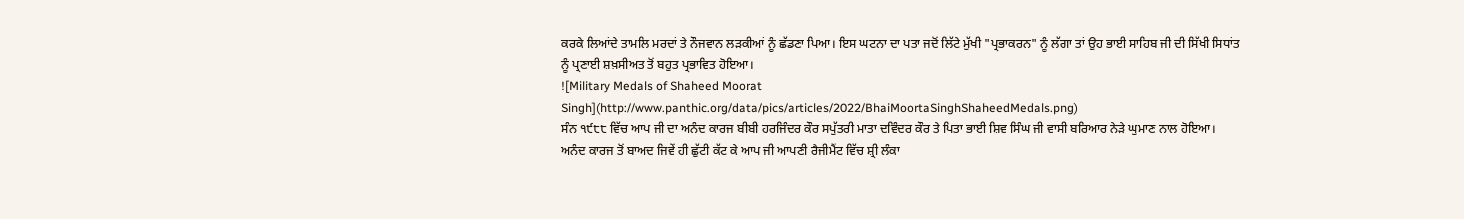ਕਰਕੇ ਲਿਆਂਦੇ ਤਾਮਲਿ ਮਰਦਾਂ ਤੇ ਨੌਜਵਾਨ ਲੜਕੀਆਂ ਨੂੰ ਛੱਡਣਾ ਪਿਆ। ਇਸ ਘਟਨਾ ਦਾ ਪਤਾ ਜਦੋਂ ਲਿੱਟੇ ਮੁੱਖੀ "ਪ੍ਰਭਾਕਰਨ" ਨੂੰ ਲੱਗਾ ਤਾਂ ਉਹ ਭਾਈ ਸਾਹਿਬ ਜੀ ਦੀ ਸਿੱਖੀ ਸਿਧਾਂਤ ਨੂੰ ਪ੍ਰਣਾਈ ਸ਼ਖ਼ਸੀਅਤ ਤੋਂ ਬਹੁਤ ਪ੍ਰਭਾਵਿਤ ਹੋਇਆ।
![Military Medals of Shaheed Moorat Singh](http://www.panthic.org/data/pics/articles/2022/BhaiMoortaSinghShaheedMedals.png)
ਸੰਨ ੧੯੮੮ ਵਿੱਚ ਆਪ ਜੀ ਦਾ ਅਨੰਦ ਕਾਰਜ ਬੀਬੀ ਹਰਜਿੰਦਰ ਕੌਰ ਸਪੁੱਤਰੀ ਮਾਤਾ ਦਵਿੰਦਰ ਕੌਰ ਤੇ ਪਿਤਾ ਭਾਈ ਸ਼ਿਵ ਸਿੰਘ ਜੀ ਵਾਸੀ ਬਰਿਆਰ ਨੇੜੇ ਘੁਮਾਣ ਨਾਲ ਹੋਇਆ। ਅਨੰਦ ਕਾਰਜ ਤੋਂ ਬਾਅਦ ਜਿਵੇਂ ਹੀ ਛੁੱਟੀ ਕੱਟ ਕੇ ਆਪ ਜੀ ਆਪਣੀ ਰੈਜੀਮੈਂਟ ਵਿੱਚ ਸ਼੍ਰੀ ਲੰਕਾ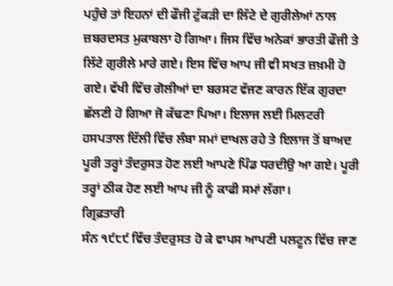ਪਹੁੰਚੇ ਤਾਂ ਇਹਨਾਂ ਦੀ ਫੌਜੀ ਟੁੱਕੜੀ ਦਾ ਲਿੱਟੇ ਦੇ ਗੁਰੀਲੇਆਂ ਨਾਲ ਜ਼ਬਰਦਸਤ ਮੁਕਾਬਲਾ ਹੋ ਗਿਆ। ਜਿਸ ਵਿੱਚ ਅਨੇਕਾਂ ਭਾਰਤੀ ਫੌਜੀ ਤੇ ਲਿੱਟੇ ਗੁਰੀਲੇ ਮਾਰੇ ਗਏ। ਇਸ ਵਿੱਚ ਆਪ ਜੀ ਵੀ ਸਖਤ ਜ਼ਖ਼ਮੀ ਹੋ ਗਏ। ਵੱਖੀ ਵਿੱਚ ਗੋਲੀਆਂ ਦਾ ਬਰਸਟ ਵੱਜਣ ਕਾਰਨ ਇੱਕ ਗੁਰਦਾ ਛੱਲਣੀ ਹੋ ਗਿਆ ਜੋ ਕੱਢਣਾ ਪਿਆ। ਇਲਾਜ ਲਈ ਮਿਲਟਰੀ ਹਸਪਤਾਲ ਦਿੱਲੀ ਵਿੱਚ ਲੰਬਾ ਸਮਾਂ ਦਾਖਲ ਰਹੇ ਤੇ ਇਲਾਜ ਤੋਂ ਬਾਅਦ ਪੂਰੀ ਤਰ੍ਹਾਂ ਤੰਦਰੁਸਤ ਹੋਣ ਲਈ ਆਪਣੇ ਪਿੰਡ ਧਰਦੀਉ ਆ ਗਏ। ਪੂਰੀ ਤਰ੍ਹਾਂ ਠੀਕ ਹੋਣ ਲਈ ਆਪ ਜੀ ਨੂੰ ਕਾਫੀ ਸਮਾਂ ਲੱਗਾ।
ਗ੍ਰਿਫ਼ਤਾਰੀ
ਸੰਨ ੧੯੮੯ ਵਿੱਚ ਤੰਦਰੁਸਤ ਹੋ ਕੇ ਵਾਪਸ ਆਪਣੀ ਪਲਟੂਨ ਵਿੱਚ ਜਾਣ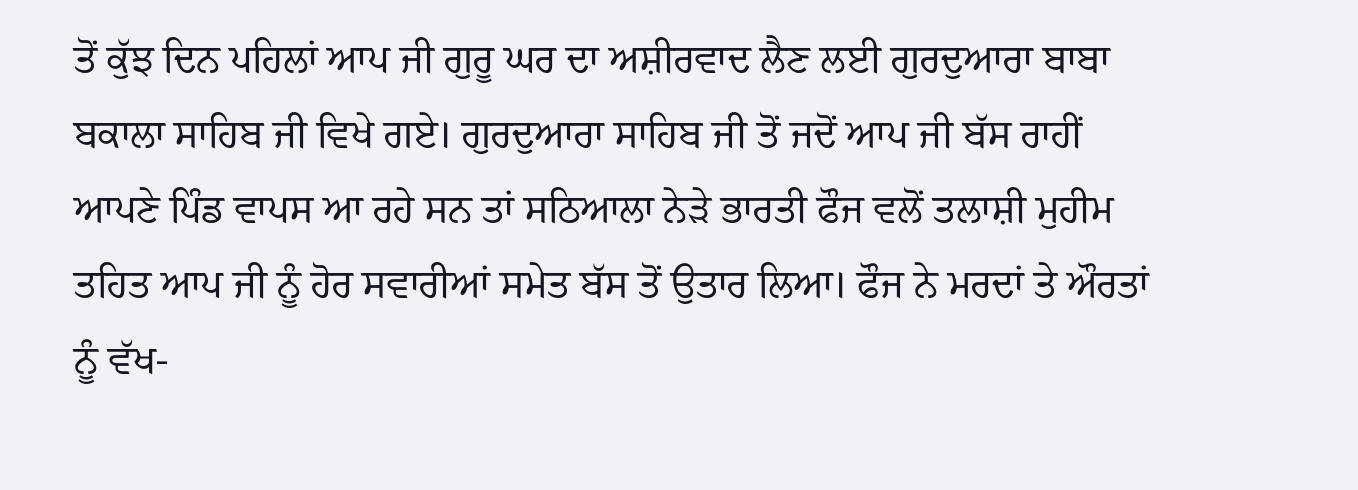ਤੋਂ ਕੁੱਝ ਦਿਨ ਪਹਿਲਾਂ ਆਪ ਜੀ ਗੁਰੂ ਘਰ ਦਾ ਅਸ਼ੀਰਵਾਦ ਲੈਣ ਲਈ ਗੁਰਦੁਆਰਾ ਬਾਬਾ ਬਕਾਲਾ ਸਾਹਿਬ ਜੀ ਵਿਖੇ ਗਏ। ਗੁਰਦੁਆਰਾ ਸਾਹਿਬ ਜੀ ਤੋਂ ਜਦੋਂ ਆਪ ਜੀ ਬੱਸ ਰਾਹੀਂ ਆਪਣੇ ਪਿੰਡ ਵਾਪਸ ਆ ਰਹੇ ਸਨ ਤਾਂ ਸਠਿਆਲਾ ਨੇੜੇ ਭਾਰਤੀ ਫੌਜ ਵਲੋਂ ਤਲਾਸ਼ੀ ਮੁਹੀਮ ਤਹਿਤ ਆਪ ਜੀ ਨੂੰ ਹੋਰ ਸਵਾਰੀਆਂ ਸਮੇਤ ਬੱਸ ਤੋਂ ਉਤਾਰ ਲਿਆ। ਫੌਜ ਨੇ ਮਰਦਾਂ ਤੇ ਔਰਤਾਂ ਨੂੰ ਵੱਖ-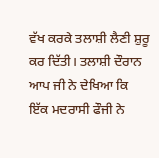ਵੱਖ ਕਰਕੇ ਤਲਾਸ਼ੀ ਲੈਣੀ ਸ਼ੁਰੂ ਕਰ ਦਿੱਤੀ। ਤਲਾਸ਼ੀ ਦੌਰਾਨ ਆਪ ਜੀ ਨੇ ਦੇਖਿਆ ਕਿ ਇੱਕ ਮਦਰਾਸੀ ਫੌਜੀ ਨੇ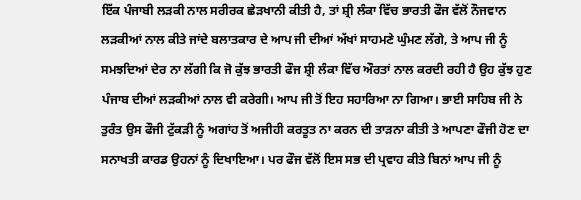ਇੱਕ ਪੰਜਾਬੀ ਲੜਕੀ ਨਾਲ ਸਰੀਰਕ ਛੇੜਖਾਨੀ ਕੀਤੀ ਹੈ, ਤਾਂ ਸ਼੍ਰੀ ਲੰਕਾ ਵਿੱਚ ਭਾਰਤੀ ਫੌਜ ਵੱਲੋਂ ਨੌਜਵਾਨ ਲੜਕੀਆਂ ਨਾਲ ਕੀਤੇ ਜਾਂਦੇ ਬਲਾਤਕਾਰ ਦੇ ਆਪ ਜੀ ਦੀਆਂ ਅੱਖਾਂ ਸਾਹਮਣੇ ਘੁੰਮਣ ਲੱਗੇ, ਤੇ ਆਪ ਜੀ ਨੂੰ ਸਮਝਦਿਆਂ ਦੇਰ ਨਾ ਲੱਗੀ ਕਿ ਜੋ ਕੁੱਝ ਭਾਰਤੀ ਫੌਜ ਸ਼੍ਰੀ ਲੰਕਾ ਵਿੱਚ ਔਰਤਾਂ ਨਾਲ ਕਰਦੀ ਰਹੀ ਹੈ ਉਹ ਕੁੱਝ ਹੁਣ ਪੰਜਾਬ ਦੀਆਂ ਲੜਕੀਆਂ ਨਾਲ ਵੀ ਕਰੇਗੀ। ਆਪ ਜੀ ਤੋਂ ਇਹ ਸਹਾਰਿਆ ਨਾ ਗਿਆ। ਭਾਈ ਸਾਹਿਬ ਜੀ ਨੇ ਤੁਰੰਤ ਉਸ ਫੌਜੀ ਟੁੱਕੜੀ ਨੂੰ ਅਗਾਂਹ ਤੋਂ ਅਜੀਹੀ ਕਰਤੂਤ ਨਾ ਕਰਨ ਦੀ ਤਾੜਨਾ ਕੀਤੀ ਤੇ ਆਪਣਾ ਫੌਜੀ ਹੋਣ ਦਾ ਸਨਾਖਤੀ ਕਾਰਡ ਉਹਨਾਂ ਨੂੰ ਦਿਖਾਇਆ। ਪਰ ਫੌਜ ਵੱਲੋਂ ਇਸ ਸਭ ਦੀ ਪ੍ਰਵਾਹ ਕੀਤੇ ਬਿਨਾਂ ਆਪ ਜੀ ਨੂੰ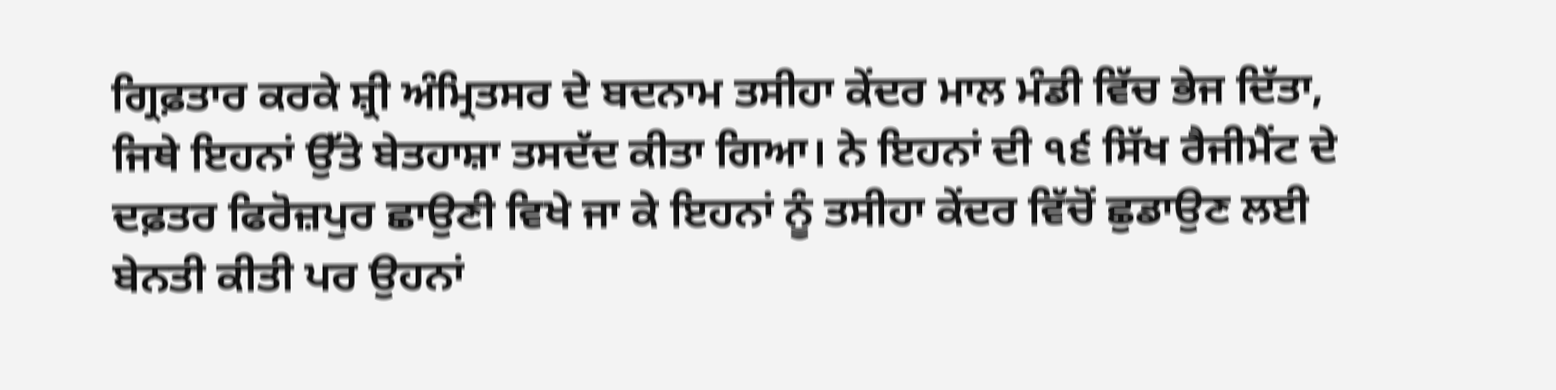ਗ੍ਰਿਫ਼ਤਾਰ ਕਰਕੇ ਸ਼੍ਰੀ ਅੰਮ੍ਰਿਤਸਰ ਦੇ ਬਦਨਾਮ ਤਸੀਹਾ ਕੇਂਦਰ ਮਾਲ ਮੰਡੀ ਵਿੱਚ ਭੇਜ ਦਿੱਤਾ, ਜਿਥੇ ਇਹਨਾਂ ਉੱਤੇ ਬੇਤਹਾਸ਼ਾ ਤਸਦੱਦ ਕੀਤਾ ਗਿਆ। ਨੇ ਇਹਨਾਂ ਦੀ ੧੬ ਸਿੱਖ ਰੈਜੀਮੈਂਟ ਦੇ ਦਫ਼ਤਰ ਫਿਰੋਜ਼ਪੁਰ ਛਾਉਣੀ ਵਿਖੇ ਜਾ ਕੇ ਇਹਨਾਂ ਨੂੰ ਤਸੀਹਾ ਕੇਂਦਰ ਵਿੱਚੋਂ ਛੁਡਾਉਣ ਲਈ ਬੇਨਤੀ ਕੀਤੀ ਪਰ ਉਹਨਾਂ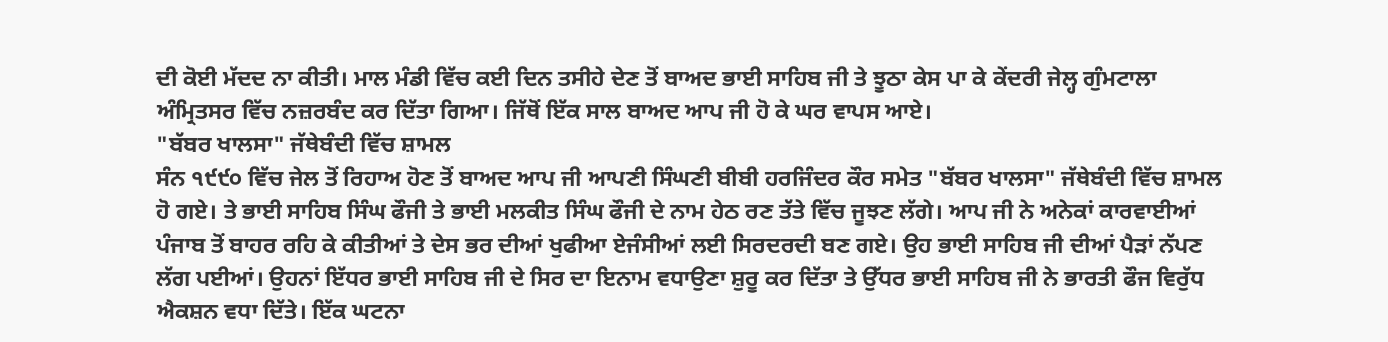ਦੀ ਕੋਈ ਮੱਦਦ ਨਾ ਕੀਤੀ। ਮਾਲ ਮੰਡੀ ਵਿੱਚ ਕਈ ਦਿਨ ਤਸੀਹੇ ਦੇਣ ਤੋਂ ਬਾਅਦ ਭਾਈ ਸਾਹਿਬ ਜੀ ਤੇ ਝੂਠਾ ਕੇਸ ਪਾ ਕੇ ਕੇਂਦਰੀ ਜੇਲ੍ਹ ਗੁੰਮਟਾਲਾ ਅੰਮ੍ਰਿਤਸਰ ਵਿੱਚ ਨਜ਼ਰਬੰਦ ਕਰ ਦਿੱਤਾ ਗਿਆ। ਜਿੱਥੋਂ ਇੱਕ ਸਾਲ ਬਾਅਦ ਆਪ ਜੀ ਹੋ ਕੇ ਘਰ ਵਾਪਸ ਆਏ।
"ਬੱਬਰ ਖਾਲਸਾ" ਜੱਥੇਬੰਦੀ ਵਿੱਚ ਸ਼ਾਮਲ
ਸੰਨ ੧੯੯੦ ਵਿੱਚ ਜੇਲ ਤੋਂ ਰਿਹਾਅ ਹੋਣ ਤੋਂ ਬਾਅਦ ਆਪ ਜੀ ਆਪਣੀ ਸਿੰਘਣੀ ਬੀਬੀ ਹਰਜਿੰਦਰ ਕੌਰ ਸਮੇਤ "ਬੱਬਰ ਖਾਲਸਾ" ਜੱਥੇਬੰਦੀ ਵਿੱਚ ਸ਼ਾਮਲ ਹੋ ਗਏ। ਤੇ ਭਾਈ ਸਾਹਿਬ ਸਿੰਘ ਫੌਜੀ ਤੇ ਭਾਈ ਮਲਕੀਤ ਸਿੰਘ ਫੌਜੀ ਦੇ ਨਾਮ ਹੇਠ ਰਣ ਤੱਤੇ ਵਿੱਚ ਜੂਝਣ ਲੱਗੇ। ਆਪ ਜੀ ਨੇ ਅਨੇਕਾਂ ਕਾਰਵਾਈਆਂ ਪੰਜਾਬ ਤੋਂ ਬਾਹਰ ਰਹਿ ਕੇ ਕੀਤੀਆਂ ਤੇ ਦੇਸ ਭਰ ਦੀਆਂ ਖੁਫੀਆ ਏਜੰਸੀਆਂ ਲਈ ਸਿਰਦਰਦੀ ਬਣ ਗਏ। ਉਹ ਭਾਈ ਸਾਹਿਬ ਜੀ ਦੀਆਂ ਪੈੜਾਂ ਨੱਪਣ ਲੱਗ ਪਈਆਂ। ਉਹਨਾਂ ਇੱਧਰ ਭਾਈ ਸਾਹਿਬ ਜੀ ਦੇ ਸਿਰ ਦਾ ਇਨਾਮ ਵਧਾਉਣਾ ਸ਼ੁਰੂ ਕਰ ਦਿੱਤਾ ਤੇ ਉੱਧਰ ਭਾਈ ਸਾਹਿਬ ਜੀ ਨੇ ਭਾਰਤੀ ਫੌਜ ਵਿਰੁੱਧ ਐਕਸ਼ਨ ਵਧਾ ਦਿੱਤੇ। ਇੱਕ ਘਟਨਾ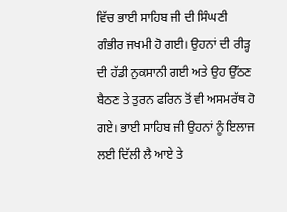ਵਿੱਚ ਭਾਈ ਸਾਹਿਬ ਜੀ ਦੀ ਸਿੰਘਣੀ ਗੰਭੀਰ ਜਖਮੀ ਹੋ ਗਈ। ਉਹਨਾਂ ਦੀ ਰੀੜ੍ਹ ਦੀ ਹੱਡੀ ਨੁਕਸਾਨੀ ਗਈ ਅਤੇ ਉਹ ਉੱਠਣ ਬੈਠਣ ਤੇ ਤੁਰਨ ਫਰਿਨ ਤੋਂ ਵੀ ਅਸਮਰੱਥ ਹੋ ਗਏ। ਭਾਈ ਸਾਹਿਬ ਜੀ ਉਹਨਾਂ ਨੂੰ ਇਲਾਜ ਲਈ ਦਿੱਲੀ ਲੈ ਆਏ ਤੇ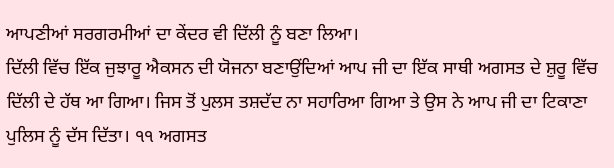ਆਪਣੀਆਂ ਸਰਗਰਮੀਆਂ ਦਾ ਕੇਂਦਰ ਵੀ ਦਿੱਲੀ ਨੂੰ ਬਣਾ ਲਿਆ।
ਦਿੱਲੀ ਵਿੱਚ ਇੱਕ ਜੁਝਾਰੂ ਐਕਸਨ ਦੀ ਯੋਜਨਾ ਬਣਾਉਂਦਿਆਂ ਆਪ ਜੀ ਦਾ ਇੱਕ ਸਾਥੀ ਅਗਸਤ ਦੇ ਸ਼ੁਰੂ ਵਿੱਚ ਦਿੱਲੀ ਦੇ ਹੱਥ ਆ ਗਿਆ। ਜਿਸ ਤੋਂ ਪੁਲਸ ਤਸ਼ਦੱਦ ਨਾ ਸਹਾਰਿਆ ਗਿਆ ਤੇ ਉਸ ਨੇ ਆਪ ਜੀ ਦਾ ਟਿਕਾਣਾ ਪੁਲਿਸ ਨੂੰ ਦੱਸ ਦਿੱਤਾ। ੧੧ ਅਗਸਤ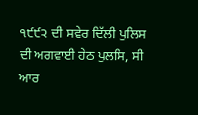੧੯੯੨ ਦੀ ਸਵੇਰ ਦਿੱਲੀ ਪੁਲਿਸ ਦੀ ਅਗਵਾਈ ਹੇਠ ਪੁਲਸਿ, ਸੀ ਆਰ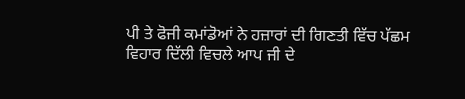ਪੀ ਤੇ ਫੋਜੀ ਕਮਾਂਡੋਆਂ ਨੇ ਹਜ਼ਾਰਾਂ ਦੀ ਗਿਣਤੀ ਵਿੱਚ ਪੱਛਮ ਵਿਹਾਰ ਦਿੱਲੀ ਵਿਚਲੇ ਆਪ ਜੀ ਦੇ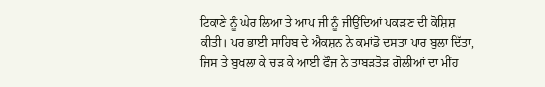ਟਿਕਾਣੇ ਨੂੰ ਘੇਰ ਲਿਆ ਤੇ ਆਪ ਜੀ ਨੂੰ ਜੀਉਂਦਿਆਂ ਪਕੜਣ ਦੀ ਕੋਸ਼ਿਸ਼ ਕੀਤੀ। ਪਰ ਭਾਈ ਸਾਹਿਬ ਦੇ ਐਕਸ਼ਨ ਨੇ ਕਮਾਂਡੋ ਦਸਤਾ ਪਾਰ ਬੁਲਾ ਦਿੱਤਾ, ਜਿਸ ਤੇ ਬੁਖਲਾ ਕੇ ਚੜ ਕੇ ਆਈ ਫੌਜ ਨੇ ਤਾਬੜਤੋੜ ਗੋਲੀਆਂ ਦਾ ਮੀਂਹ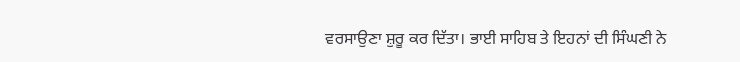ਵਰਸਾਉਣਾ ਸ਼ੁਰੂ ਕਰ ਦਿੱਤਾ। ਭਾਈ ਸਾਹਿਬ ਤੇ ਇਹਨਾਂ ਦੀ ਸਿੰਘਣੀ ਨੇ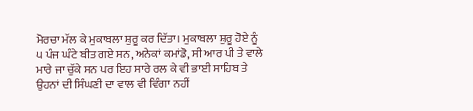ਮੋਰਚਾ ਮੱਲ ਕੇ ਮੁਕਾਬਲਾ ਸ਼ੁਰੂ ਕਰ ਦਿੱਤਾ। ਮੁਕਾਬਲਾ ਸ਼ੁਰੂ ਹੋਏ ਨੂੰ ੫ ਪੰਜ ਘੰਟੇ ਬੀਤ ਗਏ ਸਨ, ਅਨੇਕਾਂ ਕਮਾਂਡੋ, ਸੀ ਆਰ ਪੀ ਤੇ ਵਾਲੇ ਮਾਰੇ ਜਾ ਚੁੱਕੇ ਸਨ ਪਰ ਇਹ ਸਾਰੇ ਰਲ ਕੇ ਵੀ ਭਾਈ ਸਾਹਿਬ ਤੇ ਉਹਨਾਂ ਦੀ ਸਿੰਘਣੀ ਦਾ ਵਾਲ ਵੀ ਵਿੰਗਾ ਨਹੀਂ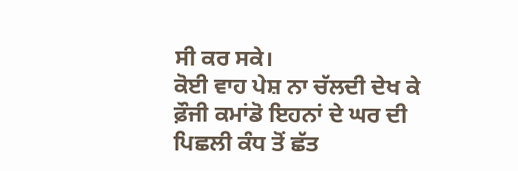ਸੀ ਕਰ ਸਕੇ।
ਕੋਈ ਵਾਹ ਪੇਸ਼ ਨਾ ਚੱਲਦੀ ਦੇਖ ਕੇ ਫ਼ੌਜੀ ਕਮਾਂਡੋ ਇਹਨਾਂ ਦੇ ਘਰ ਦੀ ਪਿਛਲੀ ਕੰਧ ਤੋਂ ਛੱਤ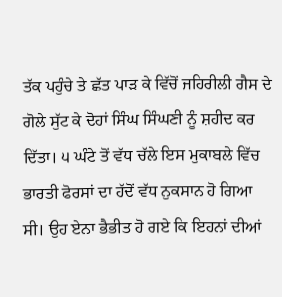ਤੱਕ ਪਹੁੰਚੇ ਤੇ ਛੱਤ ਪਾੜ ਕੇ ਵਿੱਚੋਂ ਜਹਿਰੀਲੀ ਗੈਸ ਦੇ ਗੋਲੇ ਸੁੱਟ ਕੇ ਦੋਹਾਂ ਸਿੰਘ ਸਿੰਘਣੀ ਨੂੰ ਸ਼ਹੀਦ ਕਰ ਦਿੱਤਾ। ੫ ਘੰਟੇ ਤੋਂ ਵੱਧ ਚੱਲੇ ਇਸ ਮੁਕਾਬਲੇ ਵਿੱਚ ਭਾਰਤੀ ਫੋਰਸਾਂ ਦਾ ਹੱਦੋਂ ਵੱਧ ਨੁਕਸਾਨ ਹੋ ਗਿਆ ਸੀ। ਉਹ ਏਨਾ ਭੈਭੀਤ ਹੋ ਗਏ ਕਿ ਇਹਨਾਂ ਦੀਆਂ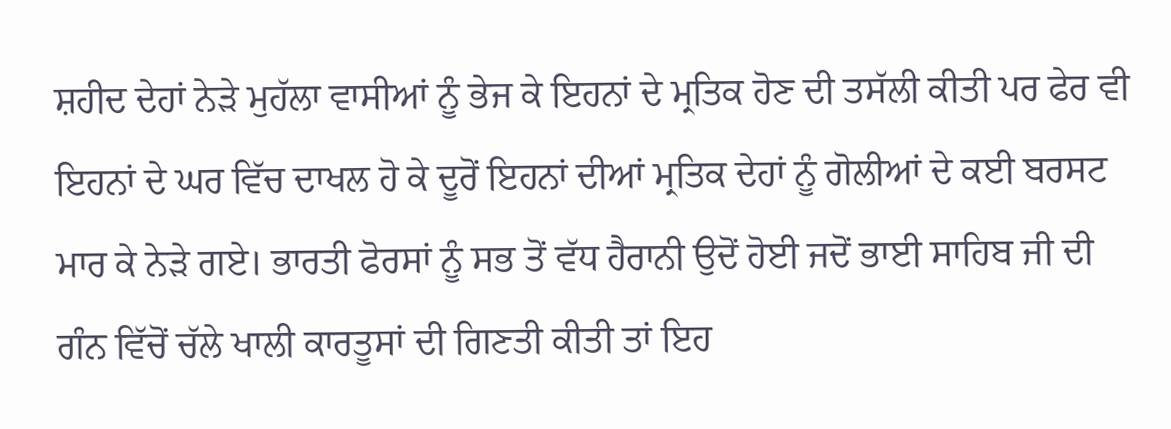ਸ਼ਹੀਦ ਦੇਹਾਂ ਨੇੜੇ ਮੁਹੱਲਾ ਵਾਸੀਆਂ ਨੂੰ ਭੇਜ ਕੇ ਇਹਨਾਂ ਦੇ ਮ੍ਰਤਿਕ ਹੋਣ ਦੀ ਤਸੱਲੀ ਕੀਤੀ ਪਰ ਫੇਰ ਵੀ ਇਹਨਾਂ ਦੇ ਘਰ ਵਿੱਚ ਦਾਖਲ ਹੋ ਕੇ ਦੂਰੋਂ ਇਹਨਾਂ ਦੀਆਂ ਮ੍ਰਤਿਕ ਦੇਹਾਂ ਨੂੰ ਗੋਲੀਆਂ ਦੇ ਕਈ ਬਰਸਟ ਮਾਰ ਕੇ ਨੇੜੇ ਗਏ। ਭਾਰਤੀ ਫੋਰਸਾਂ ਨੂੰ ਸਭ ਤੋਂ ਵੱਧ ਹੈਰਾਨੀ ਉਦੋਂ ਹੋਈ ਜਦੋਂ ਭਾਈ ਸਾਹਿਬ ਜੀ ਦੀ ਗੰਨ ਵਿੱਚੋਂ ਚੱਲੇ ਖਾਲੀ ਕਾਰਤੂਸਾਂ ਦੀ ਗਿਣਤੀ ਕੀਤੀ ਤਾਂ ਇਹ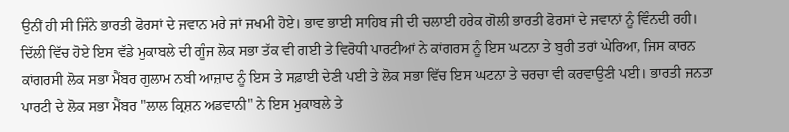ਉਨੀਂ ਹੀ ਸੀ ਜਿੰਨੇ ਭਾਰਤੀ ਫੋਰਸਾਂ ਦੇ ਜਵਾਨ ਮਰੇ ਜਾਂ ਜਖਮੀ ਹੋਏ। ਭਾਵ ਭਾਈ ਸਾਹਿਬ ਜੀ ਦੀ ਚਲਾਈ ਹਰੇਕ ਗੋਲੀ ਭਾਰਤੀ ਫੋਰਸਾਂ ਦੇ ਜਵਾਨਾਂ ਨੂੰ ਵਿੰਨਦੀ ਰਹੀ।
ਦਿੱਲੀ ਵਿੱਚ ਹੋਏ ਇਸ ਵੱਡੇ ਮੁਕਾਬਲੇ ਦੀ ਗੂੰਜ ਲੋਕ ਸਭਾ ਤੱਕ ਵੀ ਗਈ ਤੇ ਵਿਰੋਧੀ ਪਾਰਟੀਆਂ ਨੇ ਕਾਂਗਰਸ ਨੂੰ ਇਸ ਘਟਨਾ ਤੇ ਬੁਰੀ ਤਰਾਂ ਘੇਰਿਆ, ਜਿਸ ਕਾਰਨ ਕਾਂਗਰਸੀ ਲੋਕ ਸਭਾ ਮੈਂਬਰ ਗੁਲਾਮ ਨਬੀ ਆਜ਼ਾਦ ਨੂੰ ਇਸ ਤੇ ਸਫ਼ਾਈ ਦੇਣੀ ਪਈ ਤੇ ਲੋਕ ਸਭਾ ਵਿੱਚ ਇਸ ਘਟਨਾ ਤੇ ਚਰਚਾ ਵੀ ਕਰਵਾਉਣੀ ਪਈ। ਭਾਰਤੀ ਜਨਤਾ ਪਾਰਟੀ ਦੇ ਲੋਕ ਸਭਾ ਮੈਂਬਰ "ਲਾਲ ਕ੍ਰਿਸ਼ਨ ਅਡਵਾਨੀ" ਨੇ ਇਸ ਮੁਕਾਬਲੇ ਤੇ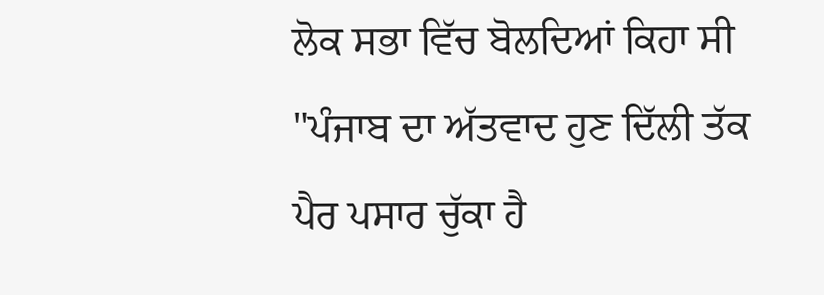ਲੋਕ ਸਭਾ ਵਿੱਚ ਬੋਲਦਿਆਂ ਕਿਹਾ ਸੀ "ਪੰਜਾਬ ਦਾ ਅੱਤਵਾਦ ਹੁਣ ਦਿੱਲੀ ਤੱਕ ਪੈਰ ਪਸਾਰ ਚੁੱਕਾ ਹੈ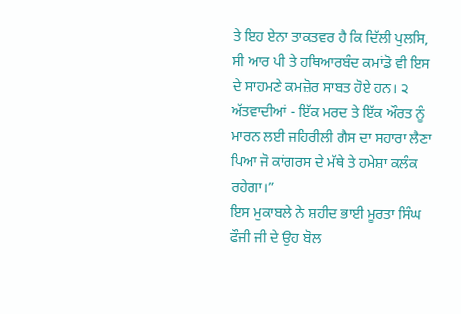ਤੇ ਇਹ ਏਨਾ ਤਾਕਤਵਰ ਹੈ ਕਿ ਦਿੱਲੀ ਪੁਲਸਿ, ਸੀ ਆਰ ਪੀ ਤੇ ਹਥਿਆਰਬੰਦ ਕਮਾਂਡੋ ਵੀ ਇਸ ਦੇ ਸਾਹਮਣੇ ਕਮਜ਼ੋਰ ਸਾਬਤ ਹੋਏ ਹਨ। ੨ ਅੱਤਵਾਦੀਆਂ - ਇੱਕ ਮਰਦ ਤੇ ਇੱਕ ਔਰਤ ਨੂੰ ਮਾਰਨ ਲਈ ਜਹਿਰੀਲੀ ਗੈਸ ਦਾ ਸਹਾਰਾ ਲੈਣਾ ਪਿਆ ਜੋ ਕਾਂਗਰਸ ਦੇ ਮੱਥੇ ਤੇ ਹਮੇਸ਼ਾ ਕਲੰਕ ਰਹੇਗਾ।”
ਇਸ ਮੁਕਾਬਲੇ ਨੇ ਸ਼ਹੀਦ ਭਾਈ ਮੂਰਤਾ ਸਿੰਘ ਫੌਜੀ ਜੀ ਦੇ ਉਹ ਬੋਲ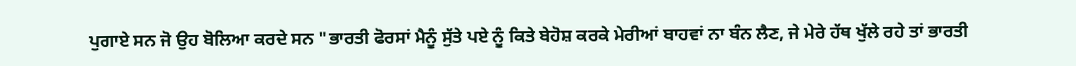ਪੁਗਾਏ ਸਨ ਜੋ ਉਹ ਬੋਲਿਆ ਕਰਦੇ ਸਨ "ਭਾਰਤੀ ਫੋਰਸਾਂ ਮੈਨੂੰ ਸੁੱਤੇ ਪਏ ਨੂੰ ਕਿਤੇ ਬੇਹੋਸ਼ ਕਰਕੇ ਮੇਰੀਆਂ ਬਾਹਵਾਂ ਨਾ ਬੰਨ ਲੈਣ, ਜੇ ਮੇਰੇ ਹੱਥ ਖੁੱਲੇ ਰਹੇ ਤਾਂ ਭਾਰਤੀ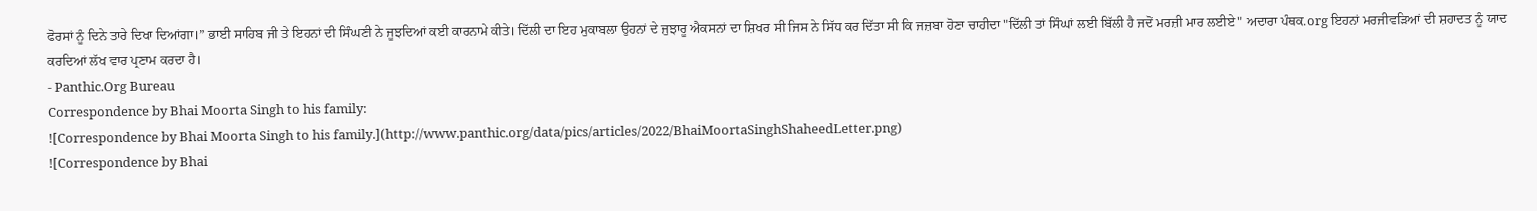ਫੋਰਸਾਂ ਨੂੰ ਦਿਨੇ ਤਾਰੇ ਦਿਖਾ ਦਿਆਂਗਾ।” ਭਾਈ ਸਾਹਿਬ ਜੀ ਤੇ ਇਹਨਾਂ ਦੀ ਸਿੰਘਣੀ ਨੇ ਜੂਝਦਿਆਂ ਕਈ ਕਾਰਨਾਮੇ ਕੀਤੇ। ਦਿੱਲੀ ਦਾ ਇਹ ਮੁਕਾਬਲਾ ਉਹਨਾਂ ਦੇ ਜੁਝਾਰੂ ਐਕਸਨਾਂ ਦਾ ਸ਼ਿਖਰ ਸੀ ਜਿਸ ਨੇ ਸਿੱਧ ਕਰ ਦਿੱਤਾ ਸੀ ਕਿ ਜਜ਼ਬਾ ਹੋਣਾ ਚਾਹੀਦਾ "ਦਿੱਲੀ ਤਾਂ ਸਿੰਘਾਂ ਲਈ ਬਿੱਲੀ ਹੈ ਜਦੋਂ ਮਰਜ਼ੀ ਮਾਰ ਲਈਏ" ਅਦਾਰਾ ਪੰਥਕ.org ਇਹਨਾਂ ਮਰਜੀਵੜਿਆਂ ਦੀ ਸ਼ਹਾਦਤ ਨੂੰ ਯਾਦ ਕਰਦਿਆਂ ਲੱਖ ਵਾਰ ਪ੍ਰਣਾਮ ਕਰਦਾ ਹੈ।
- Panthic.Org Bureau
Correspondence by Bhai Moorta Singh to his family:
![Correspondence by Bhai Moorta Singh to his family.](http://www.panthic.org/data/pics/articles/2022/BhaiMoortaSinghShaheedLetter.png)
![Correspondence by Bhai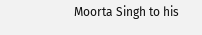Moorta Singh to his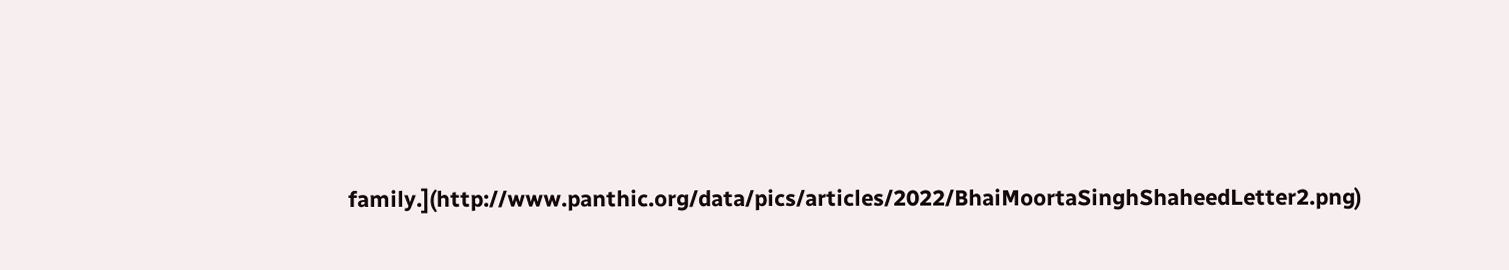family.](http://www.panthic.org/data/pics/articles/2022/BhaiMoortaSinghShaheedLetter2.png)